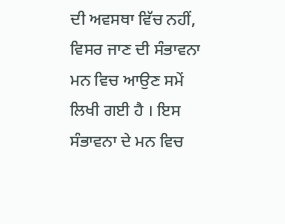ਦੀ ਅਵਸਥਾ ਵਿੱਚ ਨਹੀਂ, ਵਿਸਰ ਜਾਣ ਦੀ ਸੰਭਾਵਨਾ ਮਨ ਵਿਚ ਆਉਣ ਸਮੇਂ ਲਿਖੀ ਗਈ ਹੈ । ਇਸ ਸੰਭਾਵਨਾ ਦੇ ਮਨ ਵਿਚ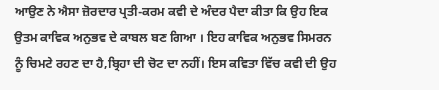ਆਉਣ ਨੇ ਐਸਾ ਜ਼ੋਰਦਾਰ ਪ੍ਰਤੀ-ਕਰਮ ਕਵੀ ਦੇ ਅੰਦਰ ਪੈਦਾ ਕੀਤਾ ਕਿ ਉਹ ਇਕ ਉਤਮ ਕਾਵਿਕ ਅਨੁਭਵ ਦੇ ਕਾਬਲ ਬਣ ਗਿਆ । ਇਹ ਕਾਵਿਕ ਅਨੁਭਵ ਸਿਮਰਨ ਨੂੰ ਚਿਮਟੇ ਰਹਣ ਦਾ ਹੈ,ਬ੍ਰਿਹਾ ਦੀ ਚੋਟ ਦਾ ਨਹੀਂ। ਇਸ ਕਵਿਤਾ ਵਿੱਚ ਕਵੀ ਦੀ ਉਹ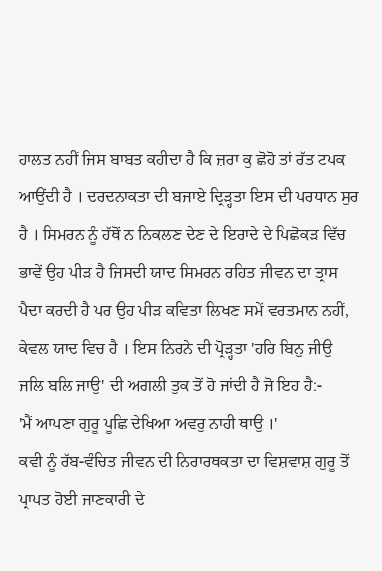ਹਾਲਤ ਨਹੀਂ ਜਿਸ ਬਾਬਤ ਕਹੀਦਾ ਹੈ ਕਿ ਜ਼ਰਾ ਕੁ ਛੋਹੋ ਤਾਂ ਰੱਤ ਟਪਕ ਆਉਂਦੀ ਹੈ । ਦਰਦਨਾਕਤਾ ਦੀ ਬਜਾਏ ਦ੍ਰਿੜ੍ਹਤਾ ਇਸ ਦੀ ਪਰਧਾਨ ਸੁਰ ਹੈ । ਸਿਮਰਨ ਨੂੰ ਹੱਥੋਂ ਨ ਨਿਕਲਣ ਦੇਣ ਦੇ ਇਰਾਦੇ ਦੇ ਪਿਛੋਕੜ ਵਿੱਚ ਭਾਵੇਂ ਉਹ ਪੀੜ ਹੈ ਜਿਸਦੀ ਯਾਦ ਸਿਮਰਨ ਰਹਿਤ ਜੀਵਨ ਦਾ ਤ੍ਰਾਸ ਪੈਦਾ ਕਰਦੀ ਹੈ ਪਰ ਉਹ ਪੀੜ ਕਵਿਤਾ ਲਿਖਣ ਸਮੇਂ ਵਰਤਮਾਨ ਨਹੀਂ, ਕੇਵਲ ਯਾਦ ਵਿਚ ਹੈ । ਇਸ ਨਿਰਨੇ ਦੀ ਪ੍ਰੋੜ੍ਹਤਾ 'ਹਰਿ ਬਿਨੁ ਜੀਉ ਜਲਿ ਬਲਿ ਜਾਉ' ਦੀ ਅਗਲੀ ਤੁਕ ਤੋਂ ਹੋ ਜਾਂਦੀ ਹੈ ਜੋ ਇਹ ਹੈ:-
'ਮੈਂ ਆਪਣਾ ਗੁਰੂ ਪੂਛਿ ਦੇਖਿਆ ਅਵਰੁ ਨਾਹੀ ਥਾਉ ।'
ਕਵੀ ਨੂੰ ਰੱਬ-ਵੰਚਿਤ ਜੀਵਨ ਦੀ ਨਿਰਾਰਥਕਤਾ ਦਾ ਵਿਸ਼ਵਾਸ਼ ਗੁਰੂ ਤੋਂ ਪ੍ਰਾਪਤ ਹੋਈ ਜਾਣਕਾਰੀ ਦੇ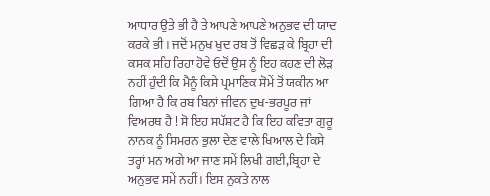ਆਧਾਰ ਉਤੇ ਭੀ ਹੈ ਤੇ ਆਪਣੇ ਆਪਣੇ ਅਨੁਭਵ ਦੀ ਯਾਦ ਕਰਕੇ ਭੀ । ਜਦੋਂ ਮਨੁਖ ਖੁਦ ਰਬ ਤੋਂ ਵਿਛੜ ਕੇ ਬ੍ਰਿਹਾ ਦੀ ਕਸਕ ਸਹਿ ਰਿਹਾ ਹੋਵੇ ਓਦੋਂ ਉਸ ਨੂੰ ਇਹ ਕਹਣ ਦੀ ਲੋੜ ਨਹੀਂ ਹੁੰਦੀ ਕਿ ਮੈਨੂੰ ਕਿਸੇ ਪ੍ਰਮਾਣਿਕ ਸੋਮੇਂ ਤੋਂ ਯਕੀਨ ਆ ਗਿਆ ਹੈ ਕਿ ਰਬ ਬਿਨਾਂ ਜੀਵਨ ਦੁਖ-ਭਰਪੂਰ ਜਾਂ ਵਿਅਰਥ ਹੈ ! ਸੋ ਇਹ ਸਪੱਸ਼ਟ ਹੈ ਕਿ ਇਹ ਕਵਿਤਾ ਗੁਰੂ ਨਾਨਕ ਨੂੰ ਸਿਮਰਨ ਭੁਲਾ ਦੇਣ ਵਾਲੇ ਖਿਆਲ ਦੇ ਕਿਸੇ ਤਰ੍ਹਾਂ ਮਨ ਅਗੇ ਆ ਜਾਣ ਸਮੇਂ ਲਿਖੀ ਗਈ,ਬ੍ਰਿਹਾ ਦੇ ਅਨੁਭਵ ਸਮੇਂ ਨਹੀਂ। ਇਸ ਨੁਕਤੇ ਨਾਲ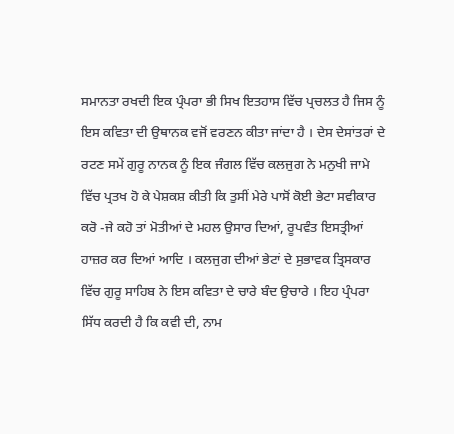ਸਮਾਨਤਾ ਰਖਦੀ ਇਕ ਪ੍ਰੰਪਰਾ ਭੀ ਸਿਖ ਇਤਹਾਸ ਵਿੱਚ ਪ੍ਰਚਲਤ ਹੈ ਜਿਸ ਨੂੰ ਇਸ ਕਵਿਤਾ ਦੀ ਉਥਾਨਕ ਵਜੋਂ ਵਰਣਨ ਕੀਤਾ ਜਾਂਦਾ ਹੈ । ਦੇਸ ਦੇਸਾਂਤਰਾਂ ਦੇ ਰਟਣ ਸਮੇਂ ਗੁਰੂ ਨਾਨਕ ਨੂੰ ਇਕ ਜੰਗਲ ਵਿੱਚ ਕਲਜੁਗ ਨੇ ਮਨੁਖੀ ਜਾਮੇ ਵਿੱਚ ਪ੍ਰਤਖ ਹੋ ਕੇ ਪੇਸ਼ਕਸ਼ ਕੀਤੀ ਕਿ ਤੁਸੀਂ ਮੇਰੇ ਪਾਸੋਂ ਕੋਈ ਭੇਟਾ ਸਵੀਕਾਰ ਕਰੋ -ਜੇ ਕਹੋ ਤਾਂ ਮੋਤੀਆਂ ਦੇ ਮਹਲ ਉਸਾਰ ਦਿਆਂ, ਰੂਪਵੰਤ ਇਸਤ੍ਰੀਆਂ ਹਾਜ਼ਰ ਕਰ ਦਿਆਂ ਆਦਿ । ਕਲਜੁਗ ਦੀਆਂ ਭੇਟਾਂ ਦੇ ਸੁਭਾਵਕ ਤ੍ਰਿਸਕਾਰ ਵਿੱਚ ਗੁਰੂ ਸਾਹਿਬ ਨੇ ਇਸ ਕਵਿਤਾ ਦੇ ਚਾਰੇ ਬੰਦ ਉਚਾਰੇ । ਇਹ ਪ੍ਰੰਪਰਾ ਸਿੱਧ ਕਰਦੀ ਹੈ ਕਿ ਕਵੀ ਦੀ, ਨਾਮ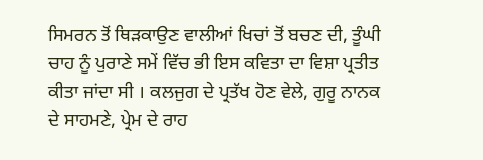ਸਿਮਰਨ ਤੋਂ ਥਿੜਕਾਉਣ ਵਾਲੀਆਂ ਖਿਚਾਂ ਤੋਂ ਬਚਣ ਦੀ, ਤੂੰਘੀ ਚਾਹ ਨੂੰ ਪੁਰਾਣੇ ਸਮੇਂ ਵਿੱਚ ਭੀ ਇਸ ਕਵਿਤਾ ਦਾ ਵਿਸ਼ਾ ਪ੍ਰਤੀਤ ਕੀਤਾ ਜਾਂਦਾ ਸੀ । ਕਲਜੁਗ ਦੇ ਪ੍ਰਤੱਖ ਹੋਣ ਵੇਲੇ, ਗੁਰੂ ਨਾਨਕ ਦੇ ਸਾਹਮਣੇ, ਪ੍ਰੇਮ ਦੇ ਰਾਹ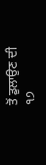ਤੋਂ ਡੁਲਾਉਣ ਦੀ
੧੭